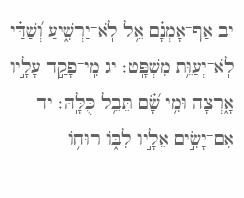יב אַף־אָמְנָ֗ם אֵ֥ל לֹֽא־יַרְשִׁ֑יעַ וְ֝שַׁדַּ֗י לֹֽא־יְעַוֵּ֥ת מִשְׁפָּֽט׃ יג מִֽי־פָקַ֣ד עָלָ֣יו אָ֑רְצָה וּמִ֥י שָׂ֝֗ם תֵּבֵ֥ל כֻּלָּֽהּ׃ יד אִם־יָשִׂ֣ים אֵלָ֣יו לִבּ֑וֹ רוּח֥וֹ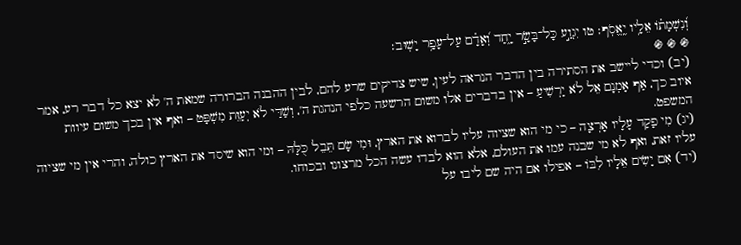וְ֝נִשְׁמָת֗וֹ אֵלָ֥יו יֶֽאֱסֹֽף׃ טו יִגְוַ֣ע כָּל־בָּשָׂ֣ר יָ֑חַד וְ֝אָדָ֗ם עַל־עָפָ֥ר יָשֽׁוּב׃
֍ ֍ ֍
(יב) וכדי ליישב את הסתירה בין הדבר הנראה לעין, שיש צדיקים שרע להם, לבין ההבנה הברורה שמאת ה' לא יצא כל דבר רע, אמר איוב כך, אַף אָמְנָם אֵל לֹא יַרְשִׁיעַ – אין בדברים אלו משום הרשעה כלפי הנהגת ה', וְשַׁדַּי לֹא יְעַוֵּת מִשְׁפָּט – ואף אין בכך משום עיוות המשפט.
(יג) מִי פָקַד עָלָיו אָרְצָה – כי מי הוא שציוה עליו לברוא את הארץ, וּמִי שָׂם תֵּבֵל כֻּלָּהּ – ומי הוא שיסד את הארץ כולה, והרי אין מי שציוה עליו זאת, ואף לא מי שבנה עמו את העולם, אלא הוא לבדו עשה הכל מרצונו ובכוחו.
(יד) אִם יָשִׂים אֵלָיו לִבּוֹ – אפילו אם היה שם ליבו על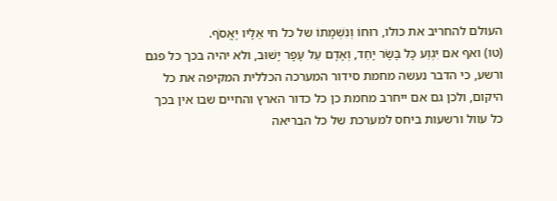העולם להחריב את כולו, רוּחוֹ וְנִשְׁמָתוֹ של כל חי אֵלָיו יֶאֱסֹף.
(טו) ואף אם יִגְוַע כָּל בָּשָׂר יָחַד, וְאָדָם עַל עָפָר יָשׁוּב, ולא יהיה בכך כל פגם ורשע, כי הדבר נעשה מחמת סידור המערכה הכללית המקיפה את כל היקום, ולכן גם אם ייחרב מחמת כן כל כדור הארץ והחיים שבו אין בכך כל עוול ורשעות ביחס למערכת של כל הבריאה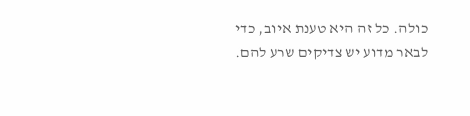כולה. כל זה היא טענת איוב, כדי לבאר מדוע יש צדיקים שרע להם.